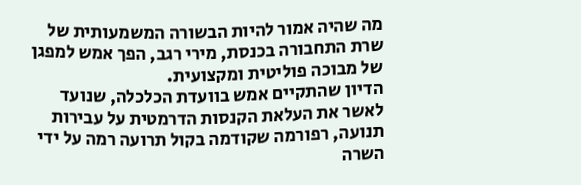מה שהיה אמור להיות הבשורה המשמעותית של שרת התחבורה בכנסת, מירי רגב, הפך אמש למפגן של מבוכה פוליטית ומקצועית.
הדיון שהתקיים אמש בוועדת הכלכלה, שנועד לאשר את העלאת הקנסות הדרמטית על עבירות תנועה, רפורמה שקודמה בקול תרועה רמה על ידי השרה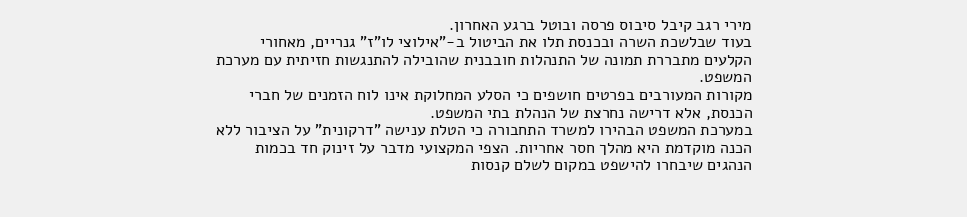מירי רגב קיבל סיבוס פרסה ובוטל ברגע האחרון.
בעוד שבלשכת השרה ובכנסת תלו את הביטול ב-"אילוצי לו"ז" גנריים, מאחורי הקלעים מתבררת תמונה של התנהלות חובבנית שהובילה להתנגשות חזיתית עם מערכת המשפט.
מקורות המעורבים בפרטים חושפים כי הסלע המחלוקת אינו לוח הזמנים של חברי הכנסת, אלא דרישה נחרצת של הנהלת בתי המשפט.
במערכת המשפט הבהירו למשרד התחבורה כי הטלת ענישה "דרקונית" על הציבור ללא הכנה מוקדמת היא מהלך חסר אחריות. הצפי המקצועי מדבר על זינוק חד בכמות הנהגים שיבחרו להישפט במקום לשלם קנסות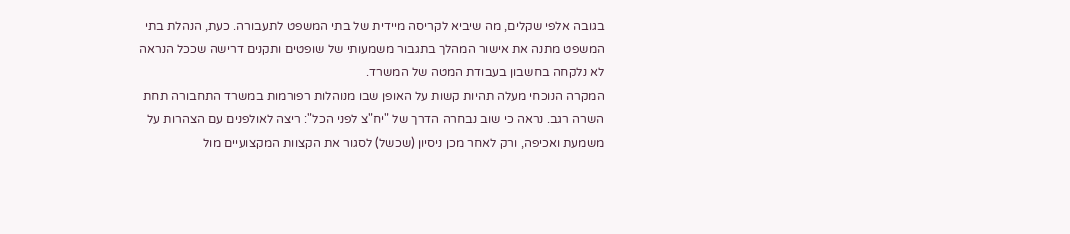בגובה אלפי שקלים, מה שיביא לקריסה מיידית של בתי המשפט לתעבורה. כעת, הנהלת בתי המשפט מתנה את אישור המהלך בתגבור משמעותי של שופטים ותקנים דרישה שככל הנראה לא נלקחה בחשבון בעבודת המטה של המשרד.
המקרה הנוכחי מעלה תהיות קשות על האופן שבו מנוהלות רפורמות במשרד התחבורה תחת השרה רגב. נראה כי שוב נבחרה הדרך של "יח"צ לפני הכל": ריצה לאולפנים עם הצהרות על משמעת ואכיפה, ורק לאחר מכן ניסיון (שכשל) לסגור את הקצוות המקצועיים מול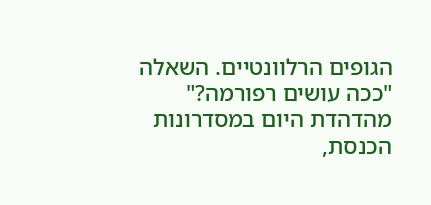הגופים הרלוונטיים. השאלה "ככה עושים רפורמה?" מהדהדת היום במסדרונות הכנסת,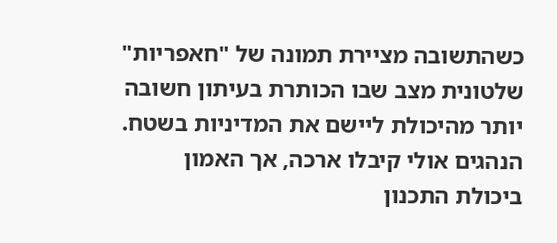כשהתשובה מציירת תמונה של "חאפריות" שלטונית מצב שבו הכותרת בעיתון חשובה יותר מהיכולת ליישם את המדיניות בשטח. הנהגים אולי קיבלו ארכה, אך האמון ביכולת התכנון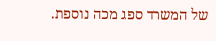של המשרד ספג מכה נוספת.